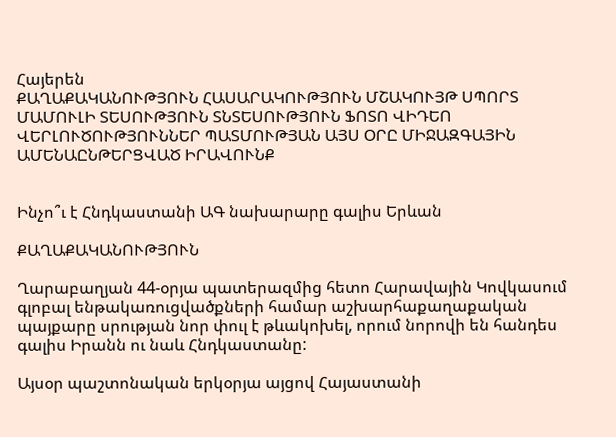Հայերեն
ՔԱՂԱՔԱԿԱՆՈՒԹՅՈՒՆ ՀԱՍԱՐԱԿՈՒԹՅՈՒՆ ՄՇԱԿՈՒՅԹ ՍՊՈՐՏ ՄԱՄՈՒԼԻ ՏԵՍՈՒԹՅՈՒՆ ՏՆՏԵՍՈՒԹՅՈՒՆ ՖՈՏՈ ՎԻԴԵՈ ՎԵՐԼՈՒԾՈՒԹՅՈՒՆՆԵՐ ՊԱՏՄՈՒԹՅԱՆ ԱՅՍ ՕՐԸ ՄԻՋԱԶԳԱՅԻՆ ԱՄԵՆԱԸՆԹԵՐՑՎԱԾ ԻՐԱՎՈՒՆՔ


Ինչո՞ւ է Հնդկաստանի ԱԳ նախարարը գալիս Երևան

ՔԱՂԱՔԱԿԱՆՈՒԹՅՈՒՆ

Ղարաբաղյան 44-օրյա պատերազմից հետո Հարավային Կովկասում գլոբալ ենթակառուցվածքների համար աշխարհաքաղաքական պայքարը սրության նոր փուլ է թևակոխել, որում նորովի են հանդես գալիս Իրանն ու նաև Հնդկաստանը:

Այսօր պաշտոնական երկօրյա այցով Հայաստանի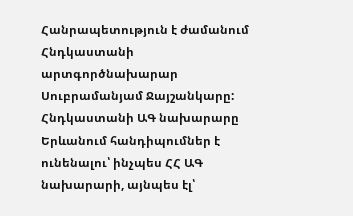Հանրապետություն է ժամանում Հնդկաստանի արտգործնախարար Սուբրամանյամ Ջայշանկարը: Հնդկաստանի ԱԳ նախարարը Երևանում հանդիպումներ է ունենալու՝ ինչպես ՀՀ ԱԳ նախարարի, այնպես էլ՝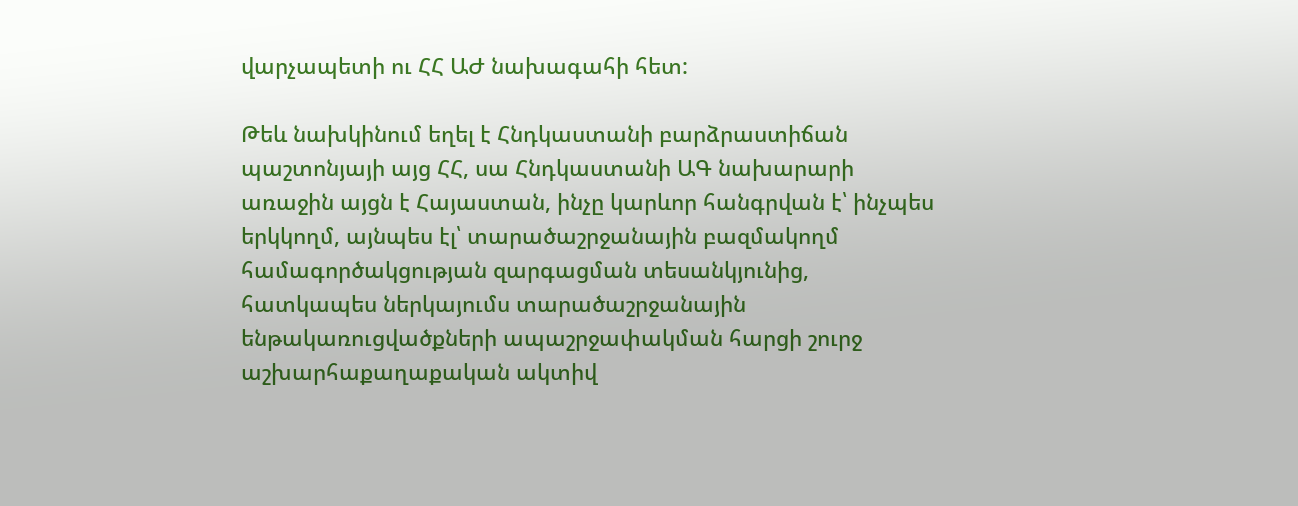վարչապետի ու ՀՀ ԱԺ նախագահի հետ:

Թեև նախկինում եղել է Հնդկաստանի բարձրաստիճան պաշտոնյայի այց ՀՀ, սա Հնդկաստանի ԱԳ նախարարի առաջին այցն է Հայաստան, ինչը կարևոր հանգրվան է՝ ինչպես երկկողմ, այնպես էլ՝ տարածաշրջանային բազմակողմ համագործակցության զարգացման տեսանկյունից, հատկապես ներկայումս տարածաշրջանային ենթակառուցվածքների ապաշրջափակման հարցի շուրջ աշխարհաքաղաքական ակտիվ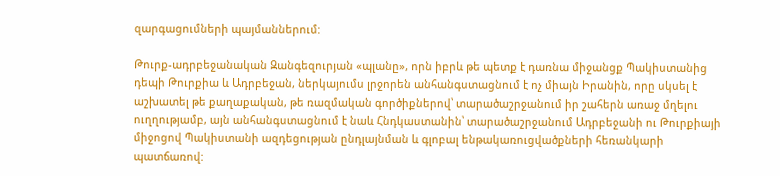զարգացումների պայմաններում:

Թուրք-ադրբեջանական Զանգեզուրյան «պլանը», որն իբրև թե պետք է դառնա միջանցք Պակիստանից դեպի Թուրքիա և Ադրբեջան, ներկայումս լրջորեն անհանգստացնում է ոչ միայն Իրանին, որը սկսել է աշխատել թե քաղաքական, թե ռազմական գործիքներով՝ տարածաշրջանում իր շահերն առաջ մղելու ուղղությամբ, այն անհանգստացնում է նաև Հնդկաստանին՝ տարածաշրջանում Ադրբեջանի ու Թուրքիայի միջոցով Պակիստանի ազդեցության ընդլայնման և գլոբալ ենթակառուցվածքների հեռանկարի պատճառով: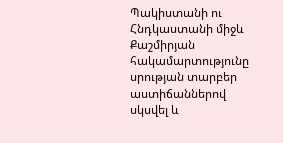Պակիստանի ու Հնդկաստանի միջև Քաշմիրյան հակամարտությունը սրության տարբեր աստիճաններով սկսվել և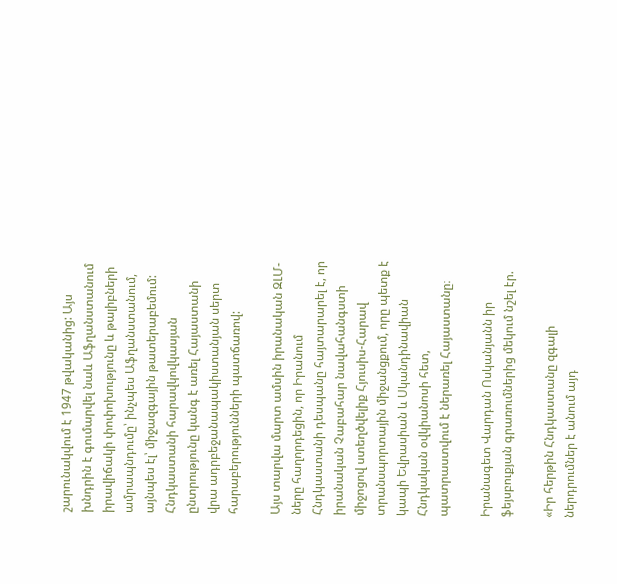շարունակվում է 1947 թվականից: Այս խնդրին է գումարվել նաև Աֆղանստանում իրավիճակի փոփոխությունը և թալիբների ամրապնդումը՝ ինչպես Աֆղանստանում, այնպես էլ՝ միջազգային թատերաբեմում: Հնդկաստանի հարավկովկասյան ընտրությունը կանգ է առել Հայաստանի վրա ադրբեջանապակիստանյան սերտ հարաբերությունների պատճառով:

Այս տարվա մարտ ամսին իրանական ԶԼՄ-ները հաղորդեցին, որ Իրանում Հնդկաստանի դեսպանը հայտարարել է, որ իրանական Չաբահար նավահանգստի միջոցով ստեղծվելիք Հյուսիս-Հարավ տրանսպորտային միջանցքում, որը պետք է կապի Եվրասիան և Սկանդինավիան Հնդկական օվկիանոսի հետ, պատրաստվում է ներառել Հայաստանը։

Իրանագետ Վարդան Ոսկանյանն իր ֆեյսբուքյան գրառումներից մեկում նշել էր.

«Իր հերթին Հնդկաստանը զգալի ներդրումներ է անում այդ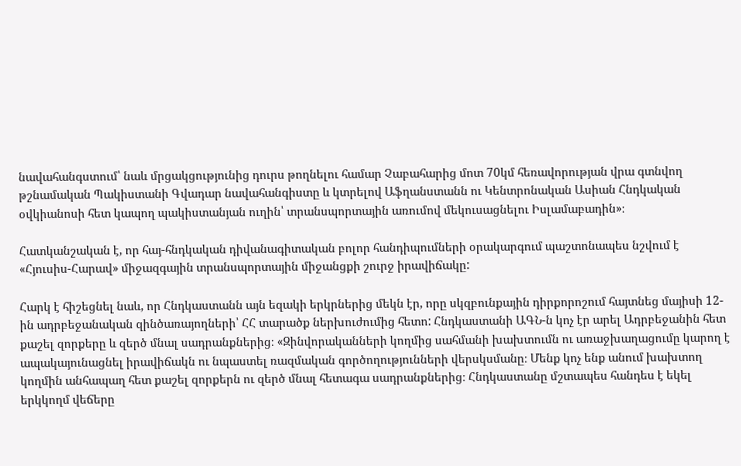նավահանգստում՝ նաև մրցակցությունից դուրս թողնելու համար Չաբահարից մոտ 70կմ հեռավորության վրա գտնվող թշնամական Պակիստանի Գվադար նավահանգիստը և կտրելով Աֆղանստանն ու Կենտրոնական Ասիան Հնդկական օվկիանոսի հետ կապող պակիստանյան ուղին՝ տրանսպորտային առումով մեկուսացնելու Իսլամաբադին»։

Հատկանշական է, որ հայ-հնդկական դիվանագիտական բոլոր հանդիպումների օրակարգում պաշտոնապես նշվում է «Հյուսիս-Հարավ» միջազգային տրանսպորտային միջանցքի շուրջ իրավիճակը:

Հարկ է հիշեցնել նաև, որ Հնդկաստանն այն եզակի երկրներից մեկն էր, որը սկզբունքային դիրքորոշում հայտնեց մայիսի 12-ին ադրբեջանական զինծառայողների՝ ՀՀ տարածք ներխուժումից հետո: Հնդկաստանի ԱԳՆ-ն կոչ էր արել Ադրբեջանին հետ քաշել զորքերը և զերծ մնալ սադրանքներից։ «Զինվորականների կողմից սահմանի խախտումն ու առաջխաղացումը կարող է ապակայունացնել իրավիճակն ու նպաստել ռազմական գործողությունների վերսկսմանը։ Մենք կոչ ենք անում խախտող կողմին անհապաղ հետ քաշել զորքերն ու զերծ մնալ հետագա սադրանքներից։ Հնդկաստանը մշտապես հանդես է եկել երկկողմ վեճերը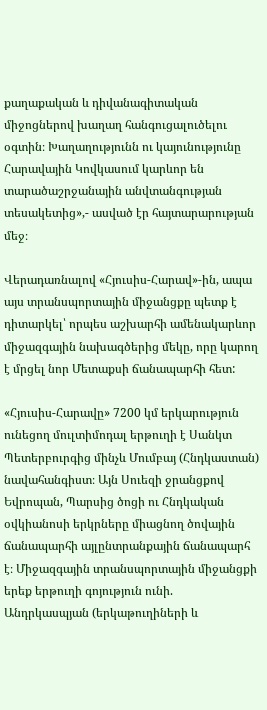քաղաքական և դիվանագիտական միջոցներով խաղաղ հանգուցալուծելու օգտին։ Խաղաղությունն ու կայունությունը Հարավային Կովկասում կարևոր են տարածաշրջանային անվտանգության տեսակետից»,- ասված էր հայտարարության մեջ։

Վերադառնալով «Հյուսիս-Հարավ»-ին, ապա այս տրանսպորտային միջանցքը պետք է դիտարկել՝ որպես աշխարհի ամենակարևոր միջազգային նախագծերից մեկը, որը կարող է մրցել նոր Մետաքսի ճանապարհի հետ:

«Հյուսիս-Հարավը» 7200 կմ երկարություն ունեցող մուլտիմոդալ երթուղի է Սանկտ Պետերբուրգից մինչև Մումբայ (Հնդկաստան) նավահանգիստ։ Այն Սուեզի ջրանցքով Եվրոպան, Պարսից ծոցի ու Հնդկական օվկիանոսի երկրները միացնող ծովային ճանապարհի այլընտրանքային ճանապարհ է։ Միջազգային տրանսպորտային միջանցքի երեք երթուղի գոյություն ունի. Անդրկասպյան (երկաթուղիների և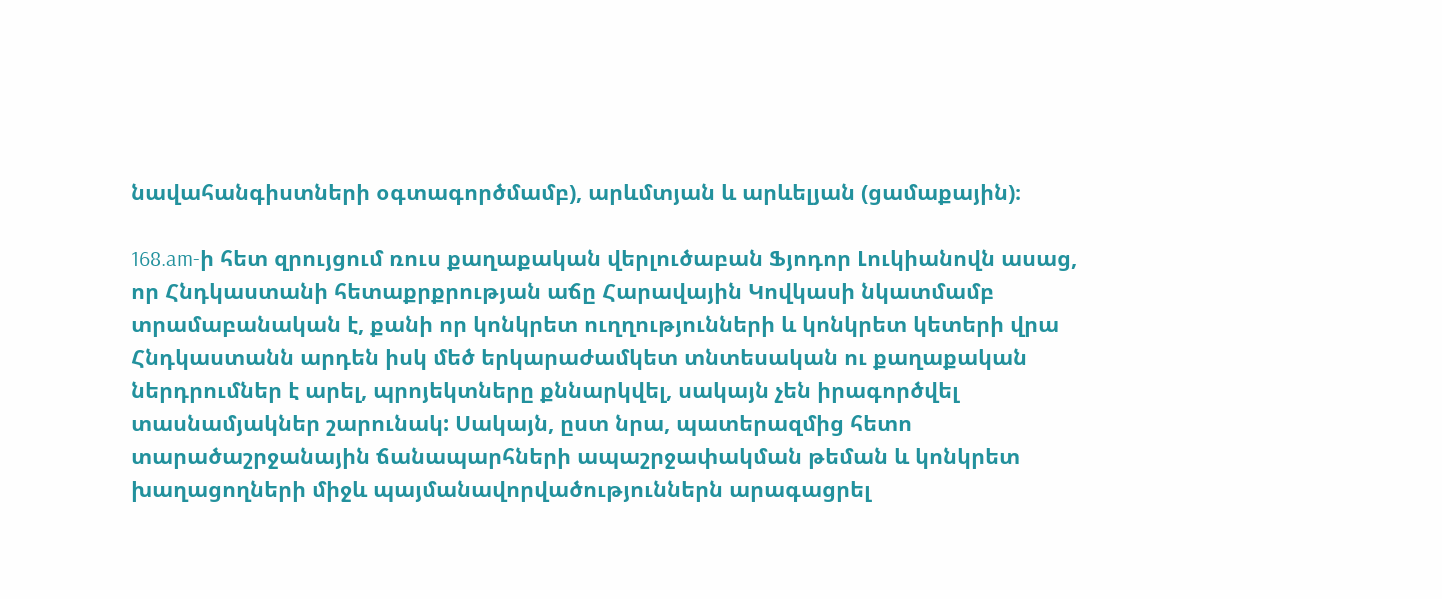նավահանգիստների օգտագործմամբ), արևմտյան և արևելյան (ցամաքային)։

168.am-ի հետ զրույցում ռուս քաղաքական վերլուծաբան Ֆյոդոր Լուկիանովն ասաց, որ Հնդկաստանի հետաքրքրության աճը Հարավային Կովկասի նկատմամբ տրամաբանական է, քանի որ կոնկրետ ուղղությունների և կոնկրետ կետերի վրա Հնդկաստանն արդեն իսկ մեծ երկարաժամկետ տնտեսական ու քաղաքական ներդրումներ է արել, պրոյեկտները քննարկվել, սակայն չեն իրագործվել տասնամյակներ շարունակ: Սակայն, ըստ նրա, պատերազմից հետո տարածաշրջանային ճանապարհների ապաշրջափակման թեման և կոնկրետ խաղացողների միջև պայմանավորվածություններն արագացրել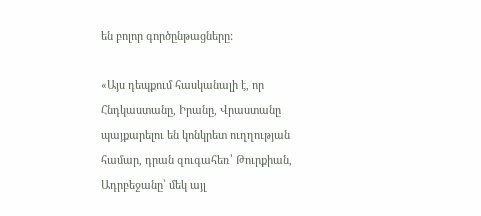են բոլոր գործընթացները:

«Այս դեպքում հասկանալի է, որ Հնդկաստանը, Իրանը, Վրաստանը պայքարելու են կոնկրետ ուղղության համար, դրան զուգահեռ՝ Թուրքիան, Ադրբեջանը՝ մեկ այլ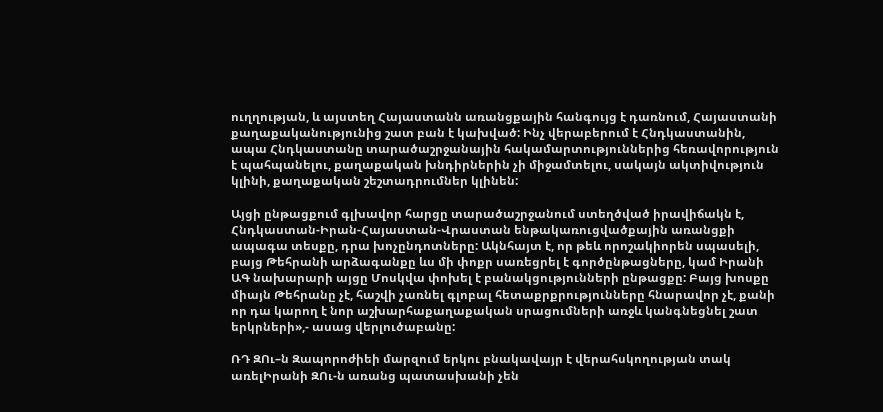ուղղության, և այստեղ Հայաստանն առանցքային հանգույց է դառնում, Հայաստանի քաղաքականությունից շատ բան է կախված: Ինչ վերաբերում է Հնդկաստանին, ապա Հնդկաստանը տարածաշրջանային հակամարտություններից հեռավորություն է պահպանելու, քաղաքական խնդիրներին չի միջամտելու, սակայն ակտիվություն կլինի, քաղաքական շեշտադրումներ կլինեն:

Այցի ընթացքում գլխավոր հարցը տարածաշրջանում ստեղծված իրավիճակն է, Հնդկաստան-Իրան-Հայաստան-Վրաստան ենթակառուցվածքային առանցքի ապագա տեսքը, դրա խոչընդոտները: Ակնհայտ է, որ թեև որոշակիորեն սպասելի, բայց Թեհրանի արձագանքը ևս մի փոքր սառեցրել է գործընթացները, կամ Իրանի ԱԳ նախարարի այցը Մոսկվա փոխել է բանակցությունների ընթացքը: Բայց խոսքը միայն Թեհրանը չէ, հաշվի չառնել գլոբալ հետաքրքրությունները հնարավոր չէ, քանի որ դա կարող է նոր աշխարհաքաղաքական սրացումների առջև կանգնեցնել շատ երկրների»,- ասաց վերլուծաբանը:

ՌԴ ԶՈւ–ն Զապորոժիեի մարզում երկու բնակավայր է վերահսկողության տակ առելԻրանի ԶՈւ-ն առանց պատասխանի չեն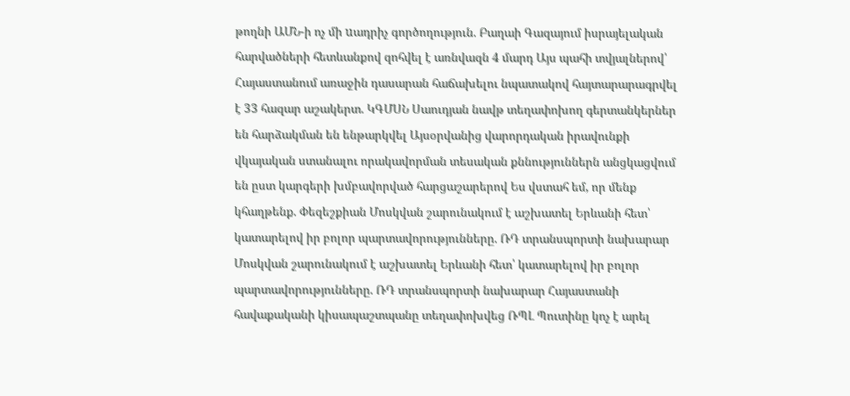թողնի ԱՄՆ-ի ոչ մի uադրիչ գործողություն. Բաղաի Գազայում իսրայելական հարվածների հետևանքով զոհվել է առնվազն 4 մարդ Այս պահի տվյալներով՝ Հայաստանում առաջին դասարան հաճախելու նպատակով հայտարարագրվել է 33 հազար աշակերտ. ԿԳՄՍՆ Սաուդյան նավթ տեղափոխող գերտանկերներ են հարձակման են ենթարկվել Այսօրվանից վարորդական իրավունքի վկայական ստանալու որակավորման տեսական քննություններն անցկացվում են ըստ կարգերի խմբավորված հարցաշարերով Ես վստահ եմ, որ մենք կհաղթենք. Փեզեշքիան Մոսկվան շարունակում է աշխատել Երևանի հետ՝ կատարելով իր բոլոր պարտավորությունները. ՌԴ տրանսպորտի նախարար Մոսկվան շարունակում է աշխատել Երևանի հետ՝ կատարելով իր բոլոր պարտավորությունները. ՌԴ տրանսպորտի նախարար Հայաստանի հավաքականի կիսապաշտպանը տեղափոխվեց ՌՊԼ Պուտինը կոչ է արել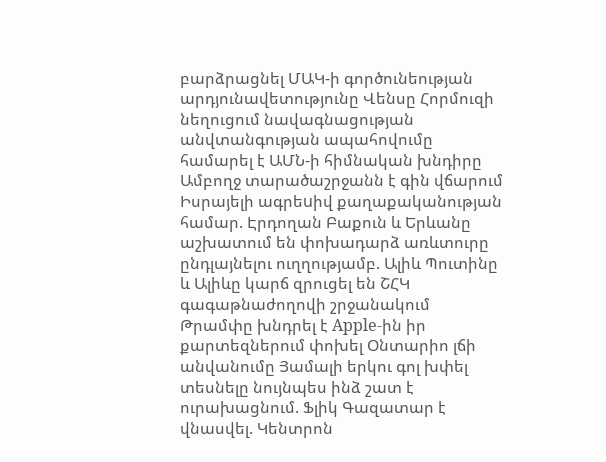բարձրացնել ՄԱԿ-ի գործունեության արդյունավետությունը Վենսը Հորմուզի նեղուցում նավագնացության անվտանգության ապահովումը համարել է ԱՄՆ-ի հիմնական խնդիրը Ամբողջ տարածաշրջանն է գին վճարում Իսրայելի ագրեuիվ քաղաքականության համար. Էրդողան Բաքուն և Երևանը աշխատում են փոխադարձ առևտուրը ընդլայնելու ուղղությամբ. Ալիև Պուտինը և Ալիևը կարճ զրուցել են ՇՀԿ գագաթնաժողովի շրջանակում Թրամփը խնդրել է Apple-ին իր քարտեզներում փոխել Օնտարիո լճի անվանումը Յամալի երկու գոլ խփել տեսնելը նույնպես ինձ շատ է ուրախացնում. Ֆլիկ Գազատար է վնասվել. Կենտրոն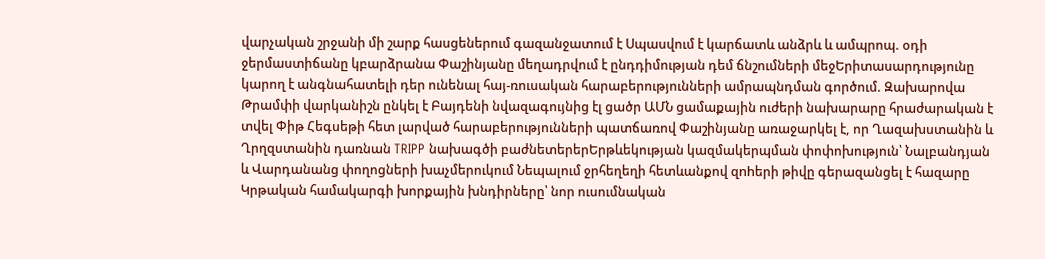վարչական շրջանի մի շարք հասցեներում գազանջատում է Սպասվում է կարճատև անձրև և ամպրոպ. օդի ջերմաստիճանը կբարձրանա Փաշինյանը մեղադրվում է ընդդիմության դեմ ճնշումների մեջԵրիտասարդությունը կարող է անգնահատելի դեր ունենալ հայ-ռուսական հարաբերությունների ամրապնդման գործում. Զախարովա Թրամփի վարկանիշն ընկել է Բայդենի նվազագույնից էլ ցածր ԱՄՆ ցամաքային ուժերի նախարարը հրաժարական է տվել Փիթ Հեգսեթի հետ լարված հարաբերությունների պատճառով Փաշինյանը առաջարկել է, որ Ղազախստանին և Ղրղզստանին դառնան TRIPP նախագծի բաժնետերերԵրթևեկության կազմակերպման փոփոխություն՝ Նալբանդյան և Վարդանանց փողոցների խաչմերուկում Նեպալում ջրհեղեղի հետևանքով զnhերի թիվը գերազանցել է հազարը Կրթական համակարգի խորքային խնդիրները՝ նոր ուսումնական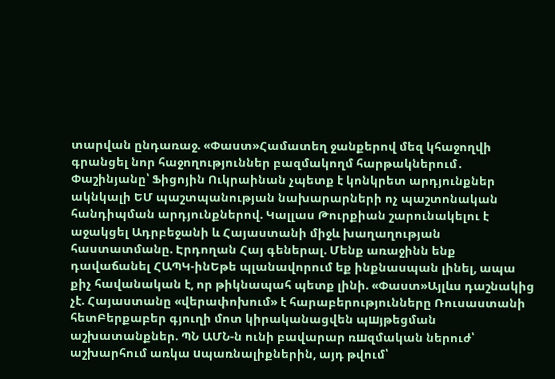տարվան ընդառաջ. «Փաստ»Համատեղ ջանքերով մեզ կհաջողվի գրանցել նոր հաջողություններ բազմակողմ հարթակներում․ Փաշինյանը՝ Ֆիցոյին Ուկրաինան չպետք է կոնկրետ արդյունքներ ակնկալի ԵՄ պաշտպանության նախարարների ոչ պաշտոնական հանդիպման արդյունքներով. Կալլաս Թուրքիան շարունակելու է աջակցել Ադրբեջանի և Հայաստանի միջև խաղաղության հաստատմանը. Էրդողան Հայ գեներալ. Մենք առաջինն ենք դավաճանել ՀԱՊԿ-ինԵթե պլանավորում եք ինքնասպան լինել, ապա քիչ հավանական է, որ թիկնապահ պետք լինի. «Փաստ»Այլևս դաշնակից չէ. Հայաստանը «վերափոխում» է հարաբերությունները Ռուսաստանի հետԲերքաբեր գյուղի մոտ կիրականացվեն պшյթեցման աշխատանքներ. ՊՆ ԱՄՆ-ն ունի բավարար ռшզմական ներուժ՝ աշխարհում առկա uպառնալիքներին, այդ թվում՝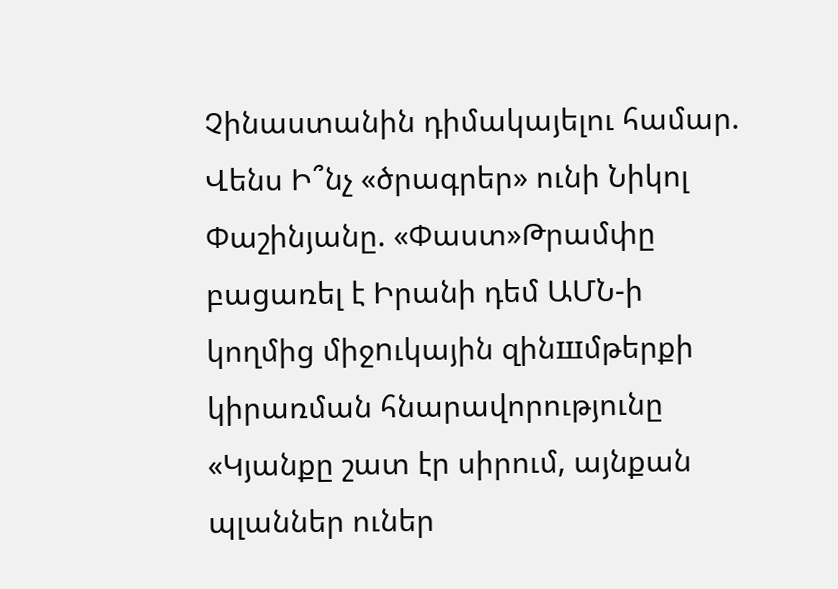Չինաստանին դիմակայելու համար. Վենս Ի՞նչ «ծրագրեր» ունի Նիկոլ Փաշինյանը. «Փաստ»Թրամփը բացառել է Իրանի դեմ ԱՄՆ-ի կողմից միջnւկային զինшմթերքի կիրառման հնարավորությունը «Կյանքը շատ էր սիրում, այնքան պլաններ ուներ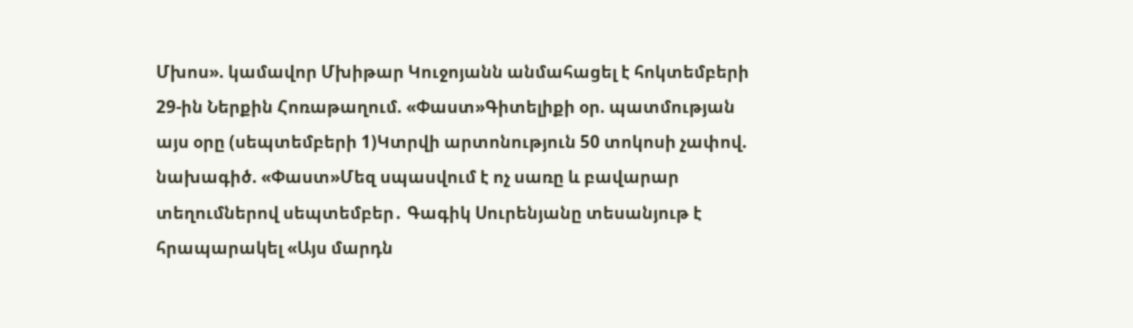Մխոս». կամավոր Մխիթար Կուջոյանն անմահացել է հոկտեմբերի 29-ին Ներքին Հոռաթաղում. «Փաստ»Գիտելիքի օր. պատմության այս օրը (սեպտեմբերի 1)Կտրվի արտոնություն 50 տոկոսի չափով. նախագիծ. «Փաստ»Մեզ սպասվում է ոչ սառը և բավարար տեղումներով սեպտեմբեր․ Գագիկ Սուրենյանը տեսանյութ է հրապարակել «Այս մարդն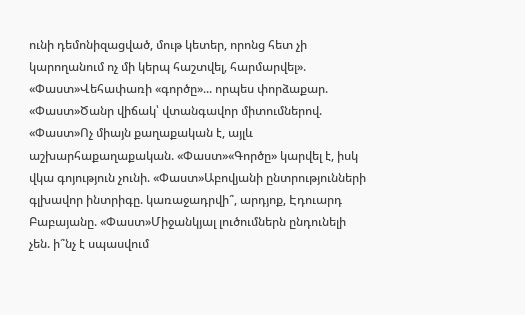ունի դեմոնիզացված, մութ կետեր, որոնց հետ չի կարողանում ոչ մի կերպ հաշտվել, հարմարվել». «Փաստ»Վեհափառի «գործը»... որպես փորձաքար. «Փաստ»Ծանր վիճակ՝ վտանգավոր միտումներով. «Փաստ»Ոչ միայն քաղաքական է, այլև աշխարհաքաղաքական. «Փաստ»«Գործը» կարվել է, իսկ վկա գոյություն չունի. «Փաստ»Աբովյանի ընտրությունների գլխավոր ինտրիգը. կառաջադրվի՞, արդյոք, Էդուարդ Բաբայանը. «Փաստ»Միջանկյալ լուծումներն ընդունելի չեն. ի՞նչ է սպասվում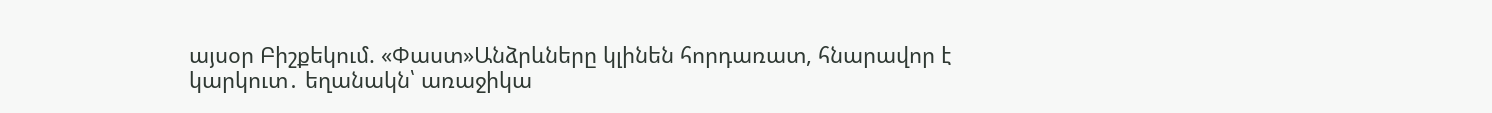այսօր Բիշքեկում. «Փաստ»Անձրևները կլինեն հորդառատ, հնարավոր է կարկուտ․ եղանակն՝ առաջիկա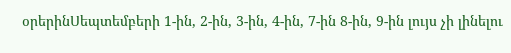օրերինՍեպտեմբերի 1-ին, 2-ին, 3-ին, 4-ին, 7-ին 8-ին, 9-ին լույս չի լինելու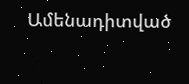Ամենադիտված